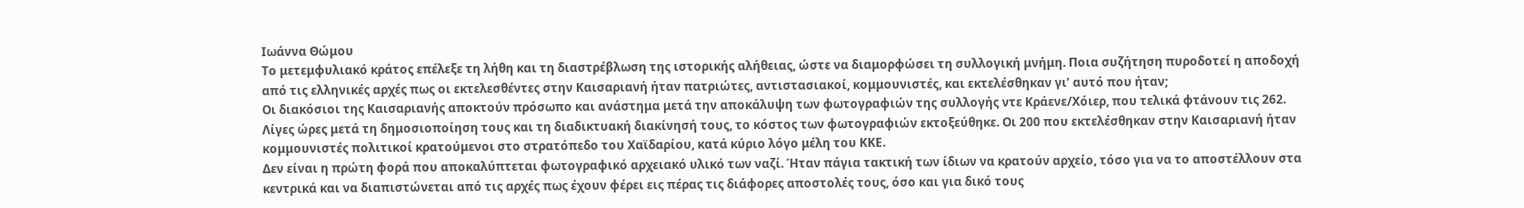Ιωάννα Θώμου
Το μετεμφυλιακό κράτος επέλεξε τη λήθη και τη διαστρέβλωση της ιστορικής αλήθειας, ώστε να διαμορφώσει τη συλλογική μνήμη. Ποια συζήτηση πυροδοτεί η αποδοχή από τις ελληνικές αρχές πως οι εκτελεσθέντες στην Καισαριανή ήταν πατριώτες, αντιστασιακοί, κομμουνιστές, και εκτελέσθηκαν γι’ αυτό που ήταν;
Οι διακόσιοι της Καισαριανής αποκτούν πρόσωπο και ανάστημα μετά την αποκάλυψη των φωτογραφιών της συλλογής ντε Κράενε/Χόιερ, που τελικά φτάνουν τις 262. Λίγες ώρες μετά τη δημοσιοποίηση τους και τη διαδικτυακή διακίνησή τους, το κόστος των φωτογραφιών εκτοξεύθηκε. Οι 200 που εκτελέσθηκαν στην Καισαριανή ήταν κομμουνιστές πολιτικοί κρατούμενοι στο στρατόπεδο του Χαϊδαρίου, κατά κύριο λόγο μέλη του ΚΚΕ.
Δεν είναι η πρώτη φορά που αποκαλύπτεται φωτογραφικό αρχειακό υλικό των ναζί. Ήταν πάγια τακτική των ίδιων να κρατούν αρχείο, τόσο για να το αποστέλλουν στα κεντρικά και να διαπιστώνεται από τις αρχές πως έχουν φέρει εις πέρας τις διάφορες αποστολές τους, όσο και για δικό τους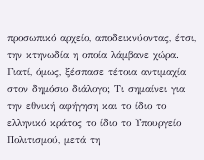προσωπικό αρχείο, αποδεικνύοντας, έτσι, την κτηνωδία η οποία λάμβανε χώρα.
Γιατί, όμως, ξέσπασε τέτοια αντιμαχία στον δημόσιο διάλογο; Τι σημαίνει για την εθνική αφήγηση και το ίδιο το ελληνικό κράτος το ίδιο το Υπουργείο Πολιτισμού, μετά τη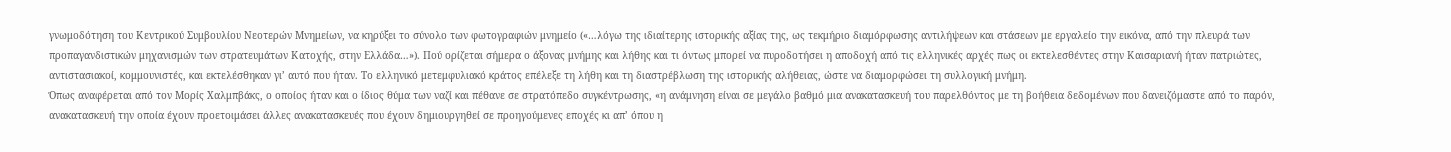γνωμοδότηση του Κεντρικού Συμβουλίου Νεοτερών Μνημείων, να κηρύξει το σύνολο των φωτογραφιών μνημείο («…λόγω της ιδιαίτερης ιστορικής αξίας της, ως τεκμήριο διαμόρφωσης αντιλήψεων και στάσεων με εργαλείο την εικόνα, από την πλευρά των προπαγανδιστικών μηχανισμών των στρατευμάτων Κατοχής, στην Ελλάδα…»). Πού ορίζεται σήμερα ο άξονας μνήμης και λήθης και τι όντως μπορεί να πυροδοτήσει η αποδοχή από τις ελληνικές αρχές πως οι εκτελεσθέντες στην Καισαριανή ήταν πατριώτες, αντιστασιακοί, κομμουνιστές, και εκτελέσθηκαν γι’ αυτό που ήταν. Το ελληνικό μετεμφυλιακό κράτος επέλεξε τη λήθη και τη διαστρέβλωση της ιστορικής αλήθειας, ώστε να διαμορφώσει τη συλλογική μνήμη.
Όπως αναφέρεται από τον Μορίς Χαλμπβάκς, ο οποίος ήταν και ο ίδιος θύμα των ναζί και πέθανε σε στρατόπεδο συγκέντρωσης, «η ανάμνηση είναι σε μεγάλο βαθμό μια ανακατασκευή του παρελθόντος με τη βοήθεια δεδομένων που δανειζόμαστε από το παρόν, ανακατασκευή την οποία έχουν προετοιμάσει άλλες ανακατασκευές που έχουν δημιουργηθεί σε προηγούμενες εποχές κι απ’ όπου η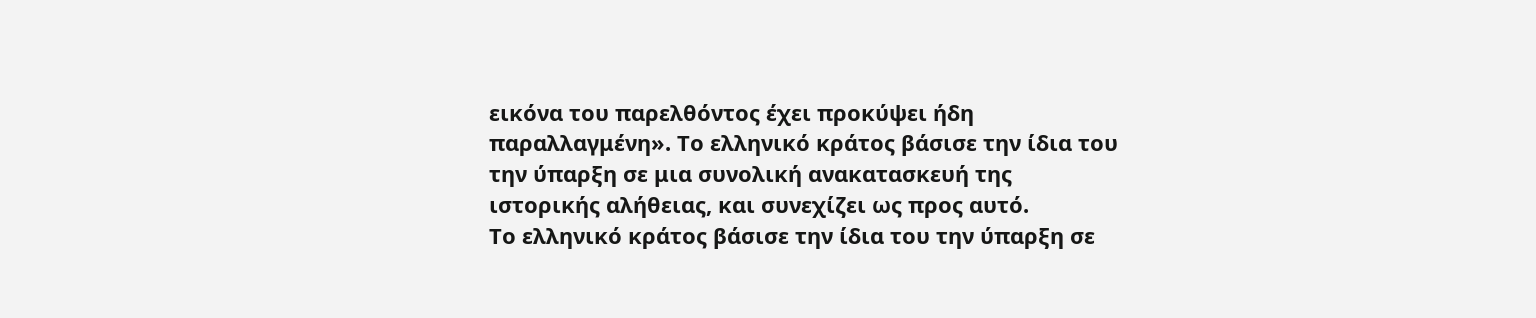εικόνα του παρελθόντος έχει προκύψει ήδη παραλλαγμένη». Το ελληνικό κράτος βάσισε την ίδια του την ύπαρξη σε μια συνολική ανακατασκευή της ιστορικής αλήθειας, και συνεχίζει ως προς αυτό.
Το ελληνικό κράτος βάσισε την ίδια του την ύπαρξη σε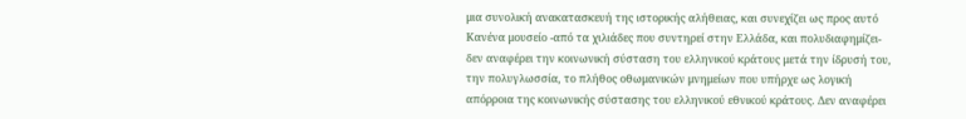μια συνολική ανακατασκευή της ιστορικής αλήθειας, και συνεχίζει ως προς αυτό
Κανένα μουσείο -από τα χιλιάδες που συντηρεί στην Ελλάδα, και πολυδιαφημίζει- δεν αναφέρει την κοινωνική σύσταση του ελληνικού κράτους μετά την ίδρυσή του, την πολυγλωσσία, το πλήθος οθωμανικών μνημείων που υπήρχε ως λογική απόρροια της κοινωνικής σύστασης του ελληνικού εθνικού κράτους. Δεν αναφέρει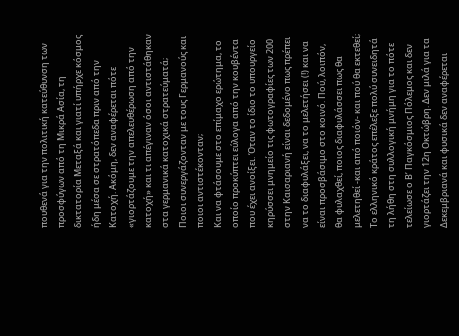πουθενά για την πολιτική κατεύθυνση των προσφύγων από τη Μικρά Ασία, τη δικτατορία Μεταξά και γιατί υπήρχε κόσμος ήδη μέσα σε στρατόπεδα πριν από την Κατοχή. Ακόμη, δεν αναφέρεται πότε «γιορτάζουμε την απελευθέρωση από την κατοχή» και τι απέγιναν όσοι αντιστάθηκαν στα γερμανικά κατοχικά στρατεύματά; Ποιοι συνεργάζονταν με τους Γερμανούς και ποιοι αντιστέκονταν;
Και να φτάσουμε στο επίμαχο ερώτημα, το οποίο προκύπτει εύλογα από την κουβέντα που έχει ανοίξει. Όταν το ίδιο το υπουργείο κηρύσσει μνημείο τις φωτογραφίες των 200 στην Καισαριανή είναι δεδομένο πως πρέπει να το διαφυλάξει, να το μελετήσει (!) και να είναι προσβάσιμο στο κοινό. Πού, λοιπόν, θα φυλαχθεί, ποιος διαφυλάσσει πως θα μελετηθεί -και από ποιόν- και πού θα εκτεθεί;
Το ελληνικό κράτος επέλεξε πολύ συνειδητά τη λήθη στη συλλογική μνήμη για το πότε τελείωσε ο Β’ Παγκόσμιος Πόλεμος και δεν γιορτάζει την 12η Οκτώβρη. Δεν μιλά για τα Δεκεμβριανά και φυσικά δεν αναφέρεται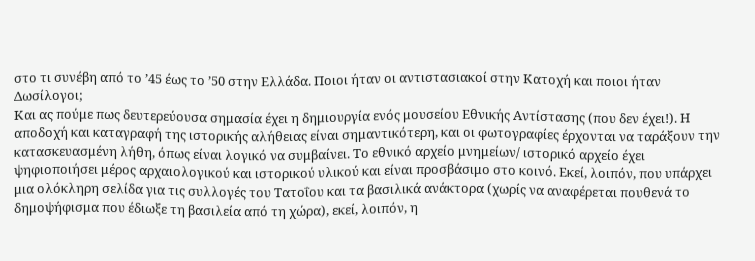στο τι συνέβη από το ’45 έως το ’50 στην Ελλάδα. Ποιοι ήταν οι αντιστασιακοί στην Κατοχή και ποιοι ήταν Δωσίλογοι;
Και ας πούμε πως δευτερεύουσα σημασία έχει η δημιουργία ενός μουσείου Εθνικής Αντίστασης (που δεν έχει!). Η αποδοχή και καταγραφή της ιστορικής αλήθειας είναι σημαντικότερη, και οι φωτογραφίες έρχονται να ταράξουν την κατασκευασμένη λήθη, όπως είναι λογικό να συμβαίνει. Το εθνικό αρχείο μνημείων/ ιστορικό αρχείο έχει ψηφιοποιήσει μέρος αρχαιολογικού και ιστορικού υλικού και είναι προσβάσιμο στο κοινό. Εκεί, λοιπόν, που υπάρχει μια ολόκληρη σελίδα για τις συλλογές του Τατοΐου και τα βασιλικά ανάκτορα (χωρίς να αναφέρεται πουθενά το δημοψήφισμα που έδιωξε τη βασιλεία από τη χώρα), εκεί, λοιπόν, η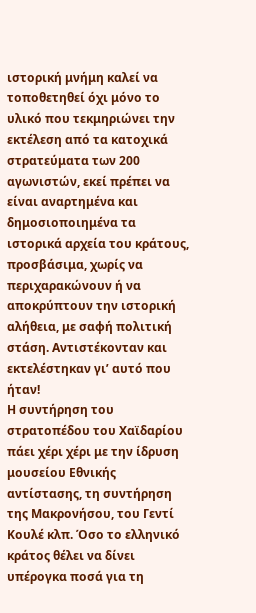ιστορική μνήμη καλεί να τοποθετηθεί όχι μόνο το υλικό που τεκμηριώνει την εκτέλεση από τα κατοχικά στρατεύματα των 200 αγωνιστών, εκεί πρέπει να είναι αναρτημένα και δημοσιοποιημένα τα ιστορικά αρχεία του κράτους, προσβάσιμα, χωρίς να περιχαρακώνουν ή να αποκρύπτουν την ιστορική αλήθεια, με σαφή πολιτική στάση. Αντιστέκονταν και εκτελέστηκαν γι’ αυτό που ήταν!
Η συντήρηση του στρατοπέδου του Χαϊδαρίου πάει χέρι χέρι με την ίδρυση μουσείου Εθνικής αντίστασης, τη συντήρηση της Μακρονήσου, του Γεντί Κουλέ κλπ. Όσο το ελληνικό κράτος θέλει να δίνει υπέρογκα ποσά για τη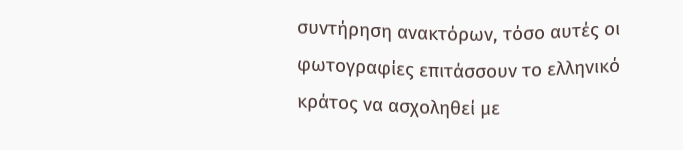συντήρηση ανακτόρων, τόσο αυτές οι φωτογραφίες επιτάσσουν το ελληνικό κράτος να ασχοληθεί με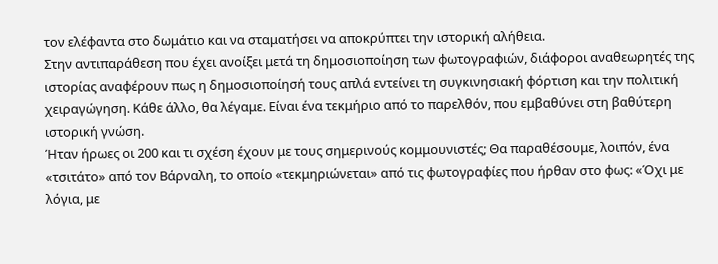τον ελέφαντα στο δωμάτιο και να σταματήσει να αποκρύπτει την ιστορική αλήθεια.
Στην αντιπαράθεση που έχει ανοίξει μετά τη δημοσιοποίηση των φωτογραφιών, διάφοροι αναθεωρητές της ιστορίας αναφέρουν πως η δημοσιοποίησή τους απλά εντείνει τη συγκινησιακή φόρτιση και την πολιτική χειραγώγηση. Κάθε άλλο, θα λέγαμε. Είναι ένα τεκμήριο από το παρελθόν, που εμβαθύνει στη βαθύτερη ιστορική γνώση.
Ήταν ήρωες οι 200 και τι σχέση έχουν με τους σημερινούς κομμουνιστές; Θα παραθέσουμε, λοιπόν, ένα «τσιτάτο» από τον Βάρναλη, το οποίο «τεκμηριώνεται» από τις φωτογραφίες που ήρθαν στο φως: «Όχι με λόγια, με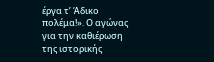έργα τ’ Άδικο πολέμα!». Ο αγώνας για την καθιέρωση της ιστορικής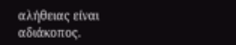αλήθειας είναι αδιάκοπος.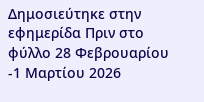Δημοσιεύτηκε στην εφημερίδα Πριν στο φύλλο 28 Φεβρουαρίου -1 Μαρτίου 2026